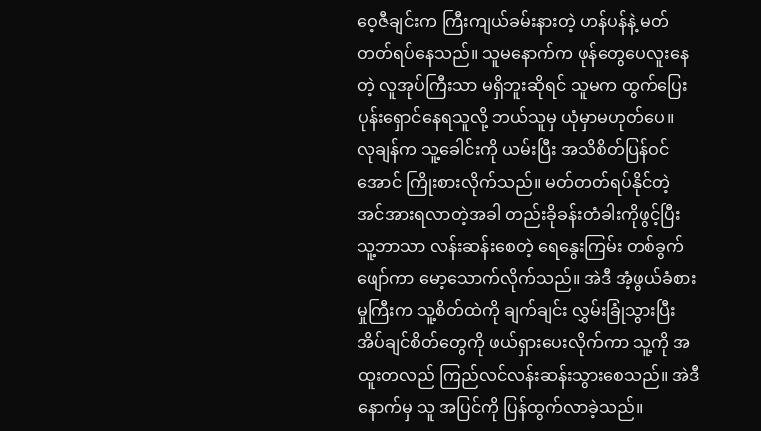ဝေ့ဇီချင်းက ကြီးကျယ်ခမ်းနားတဲ့ ဟန်ပန်နဲ့ မတ်တတ်ရပ်နေသည်။ သူမနောက်က ဖုန်တွေပေလူးနေတဲ့ လူအုပ်ကြီးသာ မရှိဘူးဆိုရင် သူမက ထွက်ပြေးပုန်းရှောင်နေရသူလို့ ဘယ်သူမှ ယုံမှာမဟုတ်ပေ။
လုချန်က သူ့ခေါင်းကို ယမ်းပြီး အသိစိတ်ပြန်ဝင်အောင် ကြိုးစားလိုက်သည်။ မတ်တတ်ရပ်နိုင်တဲ့ အင်အားရလာတဲ့အခါ တည်းခိုခန်းတံခါးကိုဖွင့်ပြီး သူ့ဘာသာ လန်းဆန်းစေတဲ့ ရေနွေးကြမ်း တစ်ခွက်ဖျော်ကာ မော့သောက်လိုက်သည်။ အဲဒီ အံ့ဖွယ်ခံစားမှုကြီးက သူ့စိတ်ထဲကို ချက်ချင်း လွှမ်းခြုံသွားပြီး အိပ်ချင်စိတ်တွေကို ဖယ်ရှားပေးလိုက်ကာ သူ့ကို အထူးတလည် ကြည်လင်လန်းဆန်းသွားစေသည်။ အဲဒီနောက်မှ သူ အပြင်ကို ပြန်ထွက်လာခဲ့သည်။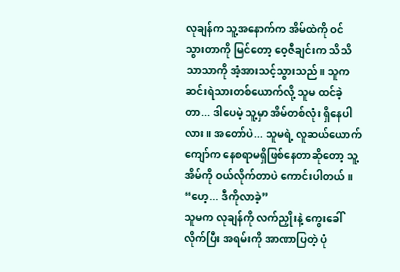လုချန်က သူ့အနောက်က အိမ်ထဲကို ဝင်သွားတာကို မြင်တော့ ဝေ့ဇီချင်းက သိသိသာသာကို အံ့အားသင့်သွားသည်။ သူက ဆင်းရဲသားတစ်ယောက်လို့ သူမ ထင်ခဲ့တာ... ဒါပေမဲ့ သူ့မှာ အိမ်တစ်လုံး ရှိနေပါလား။ အတော်ပဲ... သူမရဲ့ လူဆယ်ယောက်ကျော်က နေစရာမရှိဖြစ်နေတာဆိုတော့ သူ့အိမ်ကို ဝယ်လိုက်တာပဲ ကောင်းပါတယ်။
“ဟေ့... ဒီကိုလာခဲ့”
သူမက လုချန်ကို လက်ညှိုးနဲ့ ကွေးခေါ်လိုက်ပြီး အရမ်းကို အာဏာပြတဲ့ ပုံ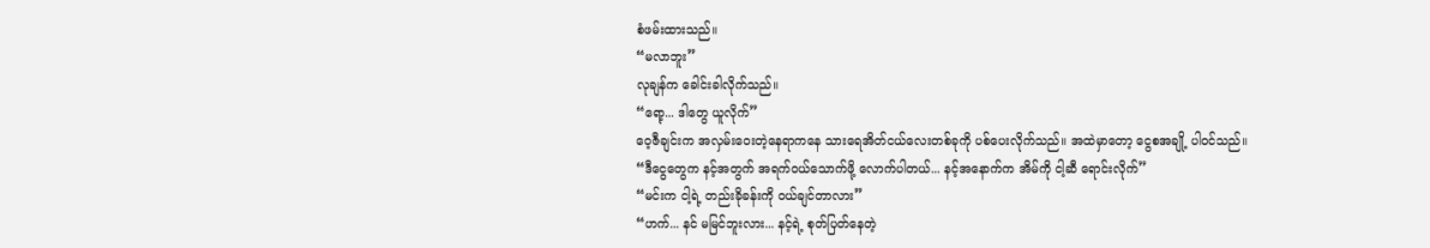စံဖမ်းထားသည်။
“မလာဘူး”
လုချန်က ခေါင်းခါလိုက်သည်။
“ရော့... ဒါတွေ ယူလိုက်”
ဝေ့ဇီချင်းက အလှမ်းဝေးတဲ့နေရာကနေ သားရေအိတ်ငယ်လေးတစ်ခုကို ပစ်ပေးလိုက်သည်။ အထဲမှာတော့ ငွေစအချို့ ပါဝင်သည်။
“ဒီငွေတွေက နင့်အတွက် အရက်ဝယ်သောက်ဖို့ လောက်ပါတယ်... နင့်အနောက်က အိမ်ကို ငါ့ဆီ ရောင်းလိုက်”
“မင်းက ငါ့ရဲ့ တည်းခိုခန်းကို ဝယ်ချင်တာလား”
“ဟက်... နင် မမြင်ဘူးလား... နင့်ရဲ့ စုတ်ပြတ်နေတဲ့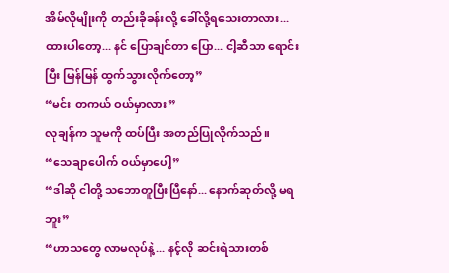အိမ်လိုမျိုးကို တည်းခိုခန်းလို့ ခေါ်လို့ရသေးတာလား... ထားပါတော့... နင် ပြောချင်တာ ပြော... ငါ့ဆီသာ ရောင်းပြီး မြန်မြန် ထွက်သွားလိုက်တော့”
“မင်း တကယ် ဝယ်မှာလား”
လုချန်က သူမကို ထပ်ပြီး အတည်ပြုလိုက်သည်။
“သေချာပေါက် ဝယ်မှာပေါ့”
“ဒါဆို ငါတို့ သဘောတူပြီးပြီနော်... နောက်ဆုတ်လို့ မရဘူး”
“ဟာသတွေ လာမလုပ်နဲ့... နင့်လို ဆင်းရဲသားတစ်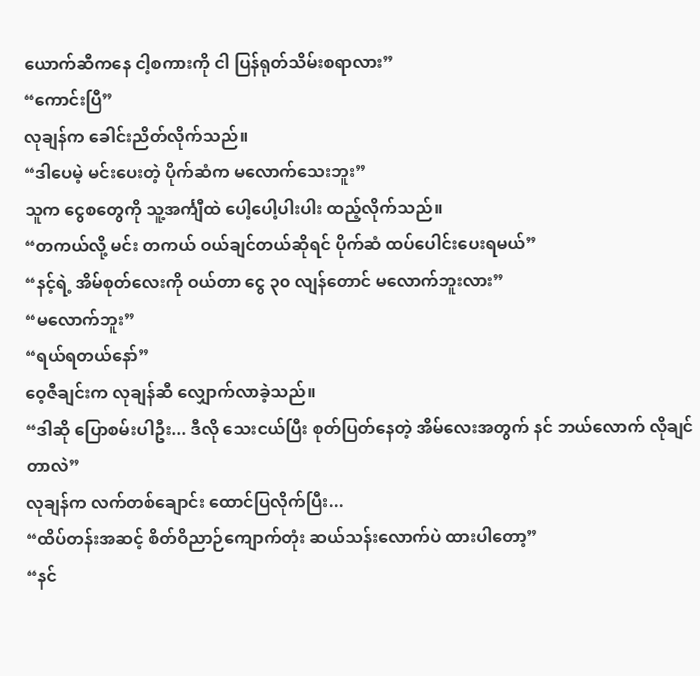ယောက်ဆီကနေ ငါ့စကားကို ငါ ပြန်ရုတ်သိမ်းစရာလား”
“ကောင်းပြီ”
လုချန်က ခေါင်းညိတ်လိုက်သည်။
“ဒါပေမဲ့ မင်းပေးတဲ့ ပိုက်ဆံက မလောက်သေးဘူး”
သူက ငွေစတွေကို သူ့အင်္ကျီထဲ ပေါ့ပေါ့ပါးပါး ထည့်လိုက်သည်။
“တကယ်လို့ မင်း တကယ် ဝယ်ချင်တယ်ဆိုရင် ပိုက်ဆံ ထပ်ပေါင်းပေးရမယ်”
“နင့်ရဲ့ အိမ်စုတ်လေးကို ဝယ်တာ ငွေ ၃၀ လျန်တောင် မလောက်ဘူးလား”
“မလောက်ဘူး”
“ရယ်ရတယ်နော်”
ဝေ့ဇီချင်းက လုချန်ဆီ လျှောက်လာခဲ့သည်။
“ဒါဆို ပြောစမ်းပါဦး... ဒီလို သေးငယ်ပြီး စုတ်ပြတ်နေတဲ့ အိမ်လေးအတွက် နင် ဘယ်လောက် လိုချင်တာလဲ”
လုချန်က လက်တစ်ချောင်း ထောင်ပြလိုက်ပြီး...
“ထိပ်တန်းအဆင့် စိတ်ဝိညာဉ်ကျောက်တုံး ဆယ်သန်းလောက်ပဲ ထားပါတော့”
“နင်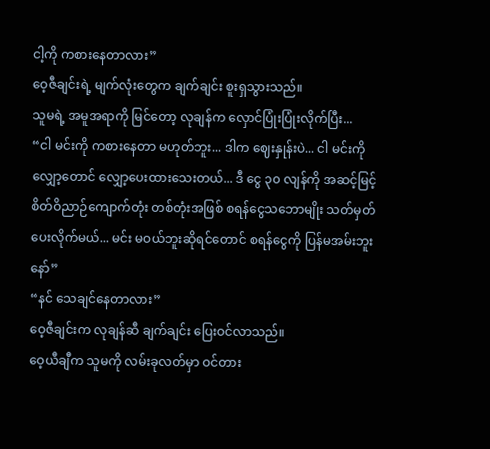ငါ့ကို ကစားနေတာလား”
ဝေ့ဇီချင်းရဲ့ မျက်လုံးတွေက ချက်ချင်း စူးရှသွားသည်။
သူမရဲ့ အမူအရာကို မြင်တော့ လုချန်က လှောင်ပြုံးပြုံးလိုက်ပြီး...
“ငါ မင်းကို ကစားနေတာ မဟုတ်ဘူး... ဒါက ဈေးနှုန်းပဲ... ငါ မင်းကို လျှော့တောင် လျှော့ပေးထားသေးတယ်... ဒီ ငွေ ၃၀ လျန်ကို အဆင့်မြင့် စိတ်ဝိညာဉ်ကျောက်တုံး တစ်တုံးအဖြစ် စရန်ငွေသဘောမျိုး သတ်မှတ်ပေးလိုက်မယ်... မင်း မဝယ်ဘူးဆိုရင်တောင် စရန်ငွေကို ပြန်မအမ်းဘူးနော်”
“နင် သေချင်နေတာလား”
ဝေ့ဇီချင်းက လုချန်ဆီ ချက်ချင်း ပြေးဝင်လာသည်။
ဝေ့ယီချီက သူမကို လမ်းခုလတ်မှာ ဝင်တား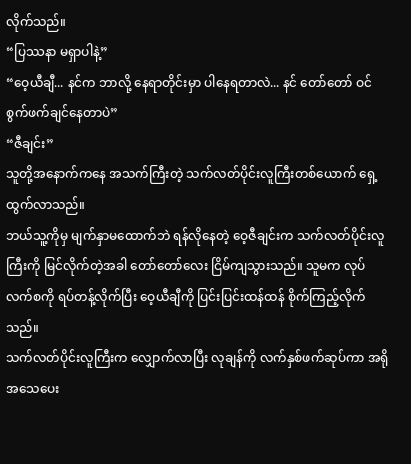လိုက်သည်။
“ပြဿနာ မရှာပါနဲ့”
“ဝေ့ယီချီ... နင်က ဘာလို့ နေရာတိုင်းမှာ ပါနေရတာလဲ... နင် တော်တော် ဝင်စွက်ဖက်ချင်နေတာပဲ”
“ဇီချင်း”
သူတို့အနောက်ကနေ အသက်ကြီးတဲ့ သက်လတ်ပိုင်းလူကြီးတစ်ယောက် ရှေ့ထွက်လာသည်။
ဘယ်သူ့ကိုမှ မျက်နှာမထောက်ဘဲ ရန်လိုနေတဲ့ ဝေ့ဇီချင်းက သက်လတ်ပိုင်းလူကြီးကို မြင်လိုက်တဲ့အခါ တော်တော်လေး ငြိမ်ကျသွားသည်။ သူမက လုပ်လက်စကို ရပ်တန့်လိုက်ပြီး ဝေ့ယီချီကို ပြင်းပြင်းထန်ထန် စိုက်ကြည့်လိုက်သည်။
သက်လတ်ပိုင်းလူကြီးက လျှောက်လာပြီး လုချန်ကို လက်နှစ်ဖက်ဆုပ်ကာ အရိုအသေပေး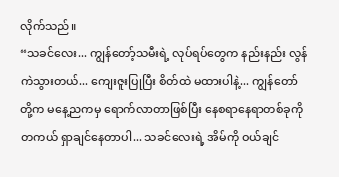လိုက်သည်။
“သခင်လေး... ကျွန်တော့်သမီးရဲ့ လုပ်ရပ်တွေက နည်းနည်း လွန်ကဲသွားတယ်... ကျေးဇူးပြုပြီး စိတ်ထဲ မထားပါနဲ့... ကျွန်တော်တို့က မနေ့ညကမှ ရောက်လာတာဖြစ်ပြီး နေစရာနေရာတစ်ခုကို တကယ် ရှာချင်နေတာပါ... သခင်လေးရဲ့ အိမ်ကို ဝယ်ချင်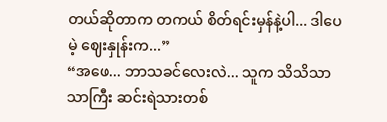တယ်ဆိုတာက တကယ် စိတ်ရင်းမှန်နဲ့ပါ... ဒါပေမဲ့ ဈေးနှုန်းက...”
“အဖေ... ဘာသခင်လေးလဲ... သူက သိသိသာသာကြီး ဆင်းရဲသားတစ်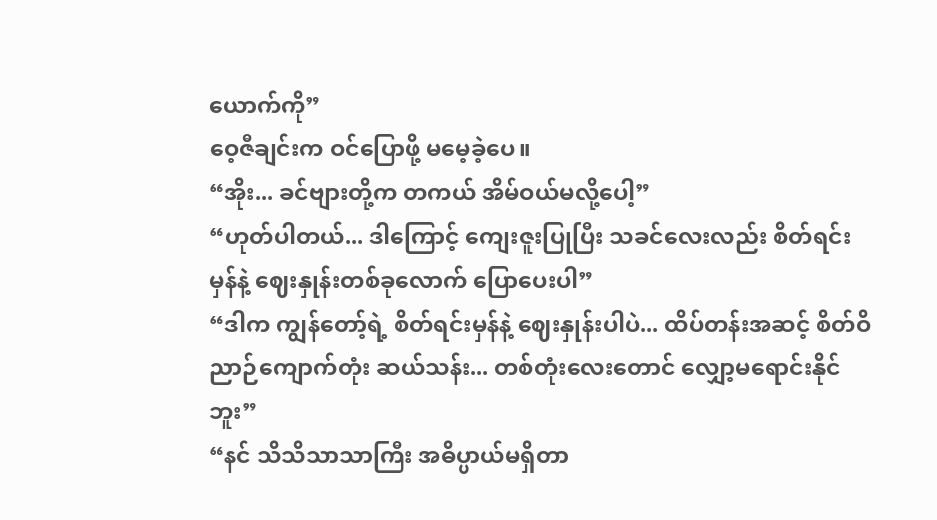ယောက်ကို”
ဝေ့ဇီချင်းက ဝင်ပြောဖို့ မမေ့ခဲ့ပေ။
“အိုး... ခင်ဗျားတို့က တကယ် အိမ်ဝယ်မလို့ပေါ့”
“ဟုတ်ပါတယ်... ဒါကြောင့် ကျေးဇူးပြုပြီး သခင်လေးလည်း စိတ်ရင်းမှန်နဲ့ ဈေးနှုန်းတစ်ခုလောက် ပြောပေးပါ”
“ဒါက ကျွန်တော့်ရဲ့ စိတ်ရင်းမှန်နဲ့ ဈေးနှုန်းပါပဲ... ထိပ်တန်းအဆင့် စိတ်ဝိညာဉ်ကျောက်တုံး ဆယ်သန်း... တစ်တုံးလေးတောင် လျှော့မရောင်းနိုင်ဘူး”
“နင် သိသိသာသာကြီး အဓိပ္ပာယ်မရှိတာ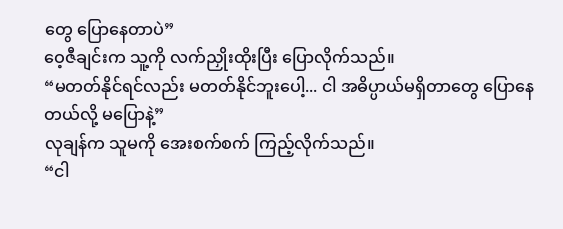တွေ ပြောနေတာပဲ”
ဝေ့ဇီချင်းက သူ့ကို လက်ညှိုးထိုးပြီး ပြောလိုက်သည်။
“မတတ်နိုင်ရင်လည်း မတတ်နိုင်ဘူးပေါ့... ငါ အဓိပ္ပာယ်မရှိတာတွေ ပြောနေတယ်လို့ မပြောနဲ့”
လုချန်က သူမကို အေးစက်စက် ကြည့်လိုက်သည်။
“ငါ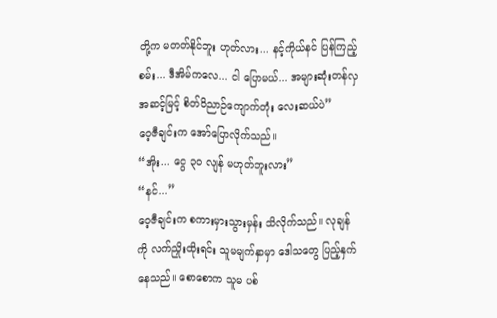တို့က မတတ်နိုင်ဘူး ဟုတ်လား... နင့်ကိုယ်နင် ပြန်ကြည့်စမ်း... ဒီအိမ်ကလေ... ငါ ပြောမယ်... အများဆုံးတန်လှ အဆင့်မြင့် စိတ်ဝိညာဉ်ကျောက်တုံး လေးဆယ်ပဲ”
ဝေ့ဇီချင်းက အော်ပြောလိုက်သည်။
“အိုး... ငွေ ၃၀ လျန် မဟုတ်ဘူးလား”
“နင်...”
ဝေ့ဇီချင်းက စကားမှားသွားမှန်း သိလိုက်သည်။ လုချန်ကို လက်ညှိုးထိုးရင်း သူမမျက်နှာမှာ ဒေါသတွေ ပြည့်နှက်နေသည်။ စောစောက သူမ ပစ်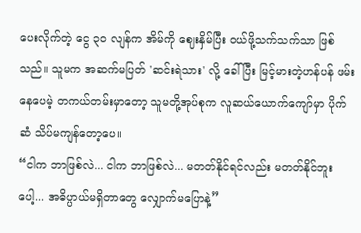ပေးလိုက်တဲ့ ငွေ ၃၀ လျန်က အိမ်ကို ဈေးနှိမ်ပြီး ဝယ်ဖို့သက်သက်သာ ဖြစ်သည်။ သူမက အဆက်မပြတ် 'ဆင်းရဲသား' လို့ ခေါ်ပြီး မြင့်မားတဲ့ဟန်ပန် ဖမ်းနေပေမဲ့ တကယ်တမ်းမှာတော့ သူမတို့အုပ်စုက လူဆယ်ယောက်ကျော်မှာ ပိုက်ဆံ သိပ်မကျန်တော့ပေ။
“ငါက ဘာဖြစ်လဲ... ငါက ဘာဖြစ်လဲ... မတတ်နိုင်ရင်လည်း မတတ်နိုင်ဘူးပေါ့... အဓိပ္ပာယ်မရှိတာတွေ လျှောက်မပြောနဲ့”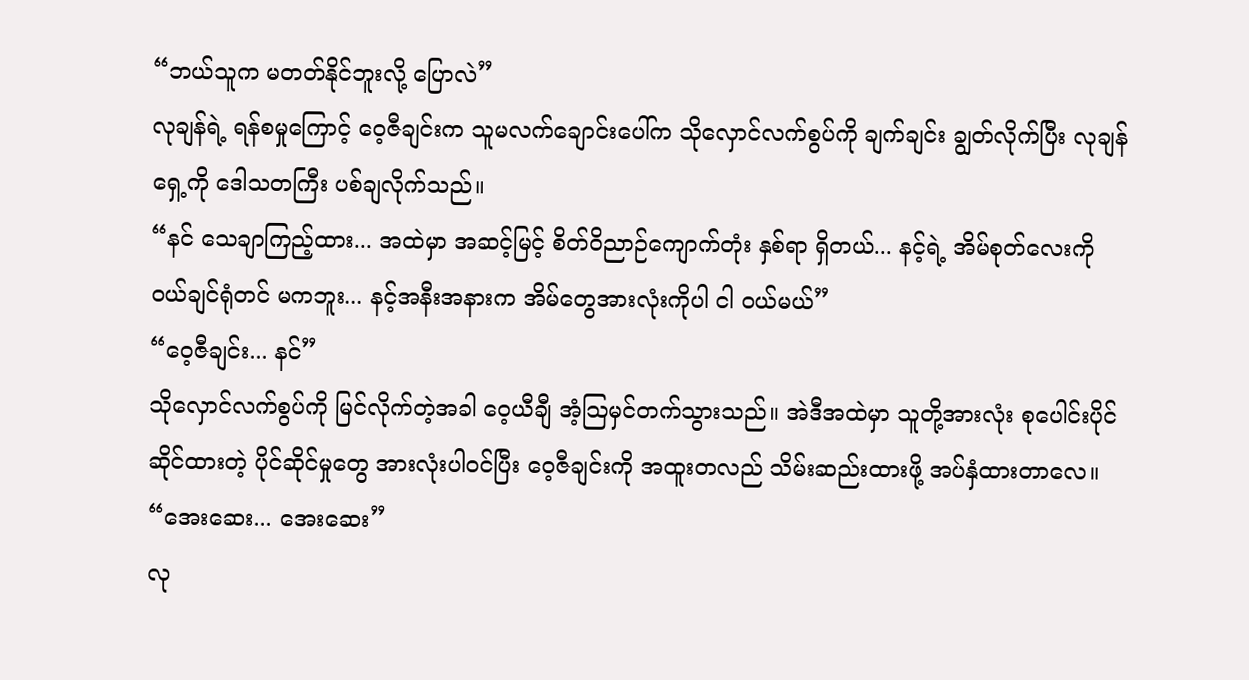“ဘယ်သူက မတတ်နိုင်ဘူးလို့ ပြောလဲ”
လုချန်ရဲ့ ရန်စမှုကြောင့် ဝေ့ဇီချင်းက သူမလက်ချောင်းပေါ်က သိုလှောင်လက်စွပ်ကို ချက်ချင်း ချွတ်လိုက်ပြီး လုချန်ရှေ့ကို ဒေါသတကြီး ပစ်ချလိုက်သည်။
“နင် သေချာကြည့်ထား... အထဲမှာ အဆင့်မြင့် စိတ်ဝိညာဉ်ကျောက်တုံး နှစ်ရာ ရှိတယ်... နင့်ရဲ့ အိမ်စုတ်လေးကို ဝယ်ချင်ရုံတင် မကဘူး... နင့်အနီးအနားက အိမ်တွေအားလုံးကိုပါ ငါ ဝယ်မယ်”
“ဝေ့ဇီချင်း... နင်”
သိုလှောင်လက်စွပ်ကို မြင်လိုက်တဲ့အခါ ဝေ့ယီချီ အံ့သြမှင်တက်သွားသည်။ အဲဒီအထဲမှာ သူတို့အားလုံး စုပေါင်းပိုင်ဆိုင်ထားတဲ့ ပိုင်ဆိုင်မှုတွေ အားလုံးပါဝင်ပြီး ဝေ့ဇီချင်းကို အထူးတလည် သိမ်းဆည်းထားဖို့ အပ်နှံထားတာလေ။
“အေးဆေး... အေးဆေး”
လု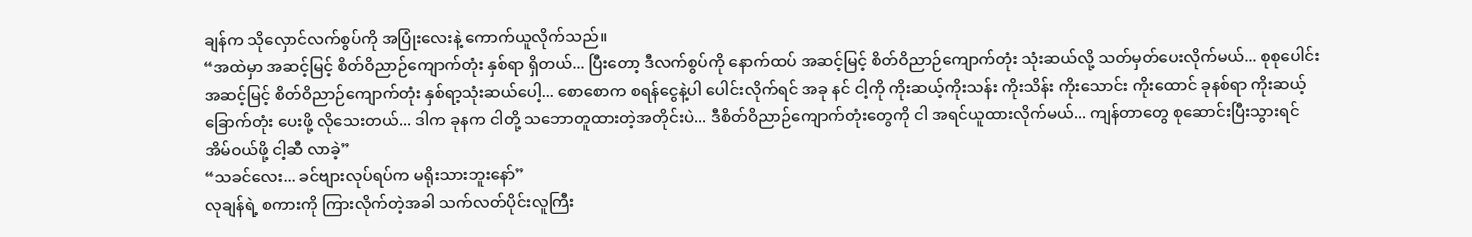ချန်က သိုလှောင်လက်စွပ်ကို အပြုံးလေးနဲ့ ကောက်ယူလိုက်သည်။
“အထဲမှာ အဆင့်မြင့် စိတ်ဝိညာဉ်ကျောက်တုံး နှစ်ရာ ရှိတယ်... ပြီးတော့ ဒီလက်စွပ်ကို နောက်ထပ် အဆင့်မြင့် စိတ်ဝိညာဉ်ကျောက်တုံး သုံးဆယ်လို့ သတ်မှတ်ပေးလိုက်မယ်... စုစုပေါင်း အဆင့်မြင့် စိတ်ဝိညာဉ်ကျောက်တုံး နှစ်ရာ့သုံးဆယ်ပေါ့... စောစောက စရန်ငွေနဲ့ပါ ပေါင်းလိုက်ရင် အခု နင် ငါ့ကို ကိုးဆယ့်ကိုးသန်း ကိုးသိန်း ကိုးသောင်း ကိုးထောင် ခုနစ်ရာ ကိုးဆယ့်ခြောက်တုံး ပေးဖို့ လိုသေးတယ်... ဒါက ခုနက ငါတို့ သဘောတူထားတဲ့အတိုင်းပဲ... ဒီစိတ်ဝိညာဉ်ကျောက်တုံးတွေကို ငါ အရင်ယူထားလိုက်မယ်... ကျန်တာတွေ စုဆောင်းပြီးသွားရင် အိမ်ဝယ်ဖို့ ငါ့ဆီ လာခဲ့”
“သခင်လေး... ခင်ဗျားလုပ်ရပ်က မရိုးသားဘူးနော်”
လုချန်ရဲ့ စကားကို ကြားလိုက်တဲ့အခါ သက်လတ်ပိုင်းလူကြီး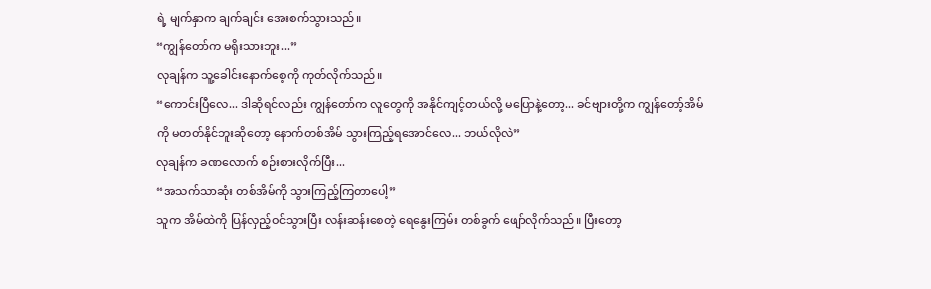ရဲ့ မျက်နှာက ချက်ချင်း အေးစက်သွားသည်။
“ကျွန်တော်က မရိုးသားဘူး...”
လုချန်က သူ့ခေါင်းနောက်စေ့ကို ကုတ်လိုက်သည်။
“ကောင်းပြီလေ... ဒါဆိုရင်လည်း ကျွန်တော်က လူတွေကို အနိုင်ကျင့်တယ်လို့ မပြောနဲ့တော့... ခင်ဗျားတို့က ကျွန်တော့်အိမ်ကို မတတ်နိုင်ဘူးဆိုတော့ နောက်တစ်အိမ် သွားကြည့်ရအောင်လေ... ဘယ်လိုလဲ”
လုချန်က ခဏလောက် စဉ်းစားလိုက်ပြီး...
“အသက်သာဆုံး တစ်အိမ်ကို သွားကြည့်ကြတာပေါ့”
သူက အိမ်ထဲကို ပြန်လှည့်ဝင်သွားပြီး လန်းဆန်းစေတဲ့ ရေနွေးကြမ်း တစ်ခွက် ဖျော်လိုက်သည်။ ပြီးတော့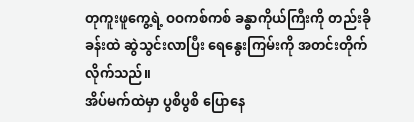တုကူးဖူကွေ့ရဲ့ ဝဝကစ်ကစ် ခန္ဓာကိုယ်ကြီးကို တည်းခိုခန်းထဲ ဆွဲသွင်းလာပြီး ရေနွေးကြမ်းကို အတင်းတိုက်လိုက်သည်။
အိပ်မက်ထဲမှာ ပွစိပွစိ ပြောနေ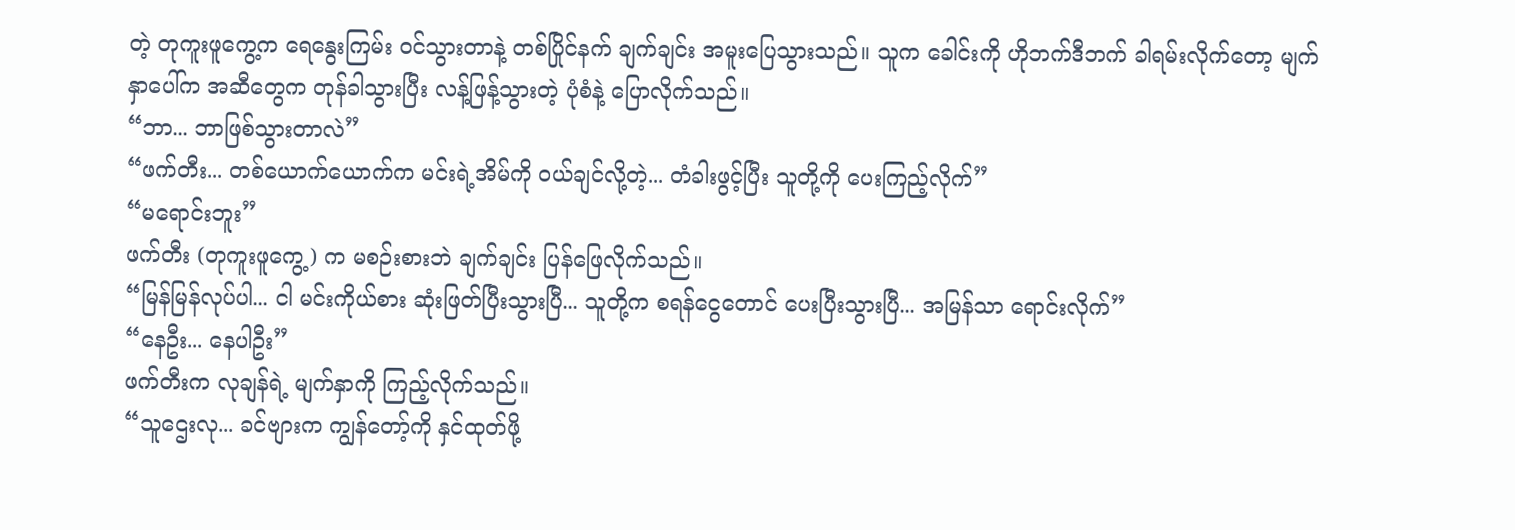တဲ့ တုကူးဖူကွေ့က ရေနွေးကြမ်း ဝင်သွားတာနဲ့ တစ်ပြိုင်နက် ချက်ချင်း အမူးပြေသွားသည်။ သူက ခေါင်းကို ဟိုဘက်ဒီဘက် ခါရမ်းလိုက်တော့ မျက်နှာပေါ်က အဆီတွေက တုန်ခါသွားပြီး လန့်ဖြန့်သွားတဲ့ ပုံစံနဲ့ ပြောလိုက်သည်။
“ဘာ... ဘာဖြစ်သွားတာလဲ”
“ဖက်တီး... တစ်ယောက်ယောက်က မင်းရဲ့အိမ်ကို ဝယ်ချင်လို့တဲ့... တံခါးဖွင့်ပြီး သူတို့ကို ပေးကြည့်လိုက်”
“မရောင်းဘူး”
ဖက်တီး (တုကူးဖူကွေ့) က မစဉ်းစားဘဲ ချက်ချင်း ပြန်ဖြေလိုက်သည်။
“မြန်မြန်လုပ်ပါ... ငါ မင်းကိုယ်စား ဆုံးဖြတ်ပြီးသွားပြီ... သူတို့က စရန်ငွေတောင် ပေးပြီးသွားပြီ... အမြန်သာ ရောင်းလိုက်”
“နေဦး... နေပါဦး”
ဖက်တီးက လုချန်ရဲ့ မျက်နှာကို ကြည့်လိုက်သည်။
“သူဌေးလု... ခင်ဗျားက ကျွန်တော့်ကို နှင်ထုတ်ဖို့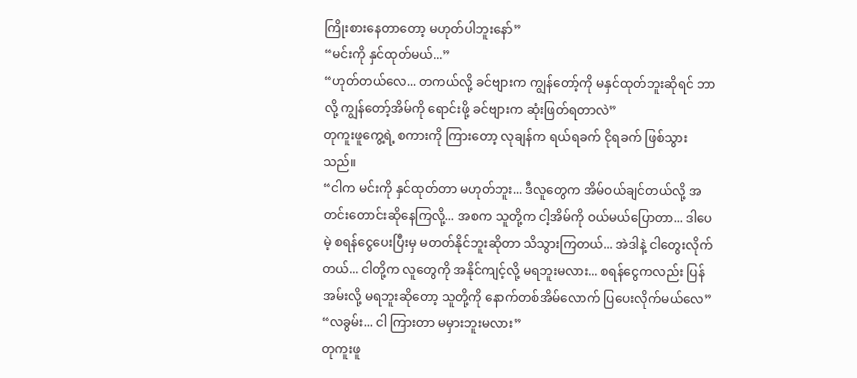ကြိုးစားနေတာတော့ မဟုတ်ပါဘူးနော်”
“မင်းကို နှင်ထုတ်မယ်...”
“ဟုတ်တယ်လေ... တကယ်လို့ ခင်ဗျားက ကျွန်တော့်ကို မနှင်ထုတ်ဘူးဆိုရင် ဘာလို့ ကျွန်တော့်အိမ်ကို ရောင်းဖို့ ခင်ဗျားက ဆုံးဖြတ်ရတာလဲ”
တုကူးဖူကွေ့ရဲ့ စကားကို ကြားတော့ လုချန်က ရယ်ရခက် ငိုရခက် ဖြစ်သွားသည်။
“ငါက မင်းကို နှင်ထုတ်တာ မဟုတ်ဘူး... ဒီလူတွေက အိမ်ဝယ်ချင်တယ်လို့ အတင်းတောင်းဆိုနေကြလို့... အစက သူတို့က ငါ့အိမ်ကို ဝယ်မယ်ပြောတာ... ဒါပေမဲ့ စရန်ငွေပေးပြီးမှ မတတ်နိုင်ဘူးဆိုတာ သိသွားကြတယ်... အဲဒါနဲ့ ငါတွေးလိုက်တယ်... ငါတို့က လူတွေကို အနိုင်ကျင့်လို့ မရဘူးမလား... စရန်ငွေကလည်း ပြန်အမ်းလို့ မရဘူးဆိုတော့ သူတို့ကို နောက်တစ်အိမ်လောက် ပြပေးလိုက်မယ်လေ”
“လခွမ်း... ငါ ကြားတာ မမှားဘူးမလား”
တုကူးဖူ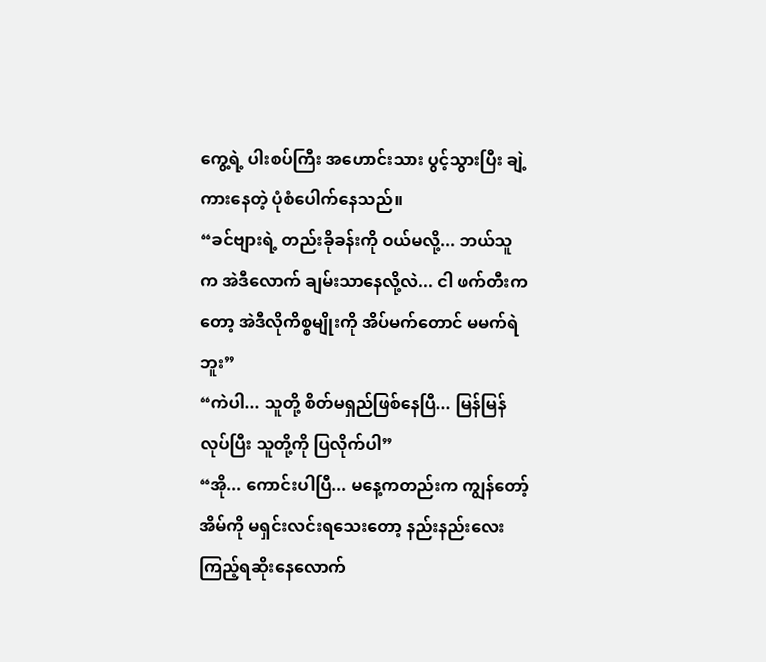ကွေ့ရဲ့ ပါးစပ်ကြီး အဟောင်းသား ပွင့်သွားပြီး ချဲ့ကားနေတဲ့ ပုံစံပေါက်နေသည်။
“ခင်ဗျားရဲ့ တည်းခိုခန်းကို ဝယ်မလို့... ဘယ်သူက အဲဒီလောက် ချမ်းသာနေလို့လဲ... ငါ ဖက်တီးကတော့ အဲဒီလိုကိစ္စမျိုးကို အိပ်မက်တောင် မမက်ရဲဘူး”
“ကဲပါ... သူတို့ စိတ်မရှည်ဖြစ်နေပြီ... မြန်မြန်လုပ်ပြီး သူတို့ကို ပြလိုက်ပါ”
“အို... ကောင်းပါပြီ... မနေ့ကတည်းက ကျွန်တော့်အိမ်ကို မရှင်းလင်းရသေးတော့ နည်းနည်းလေး ကြည့်ရဆိုးနေလောက်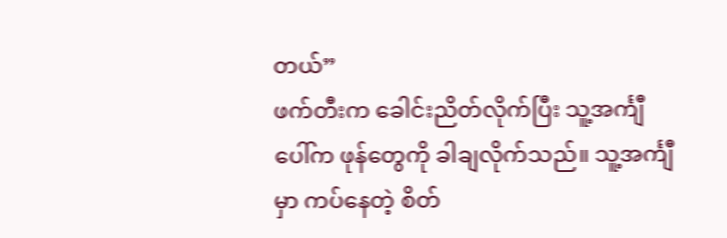တယ်”
ဖက်တီးက ခေါင်းညိတ်လိုက်ပြီး သူ့အင်္ကျီပေါ်က ဖုန်တွေကို ခါချလိုက်သည်။ သူ့အင်္ကျီမှာ ကပ်နေတဲ့ စိတ်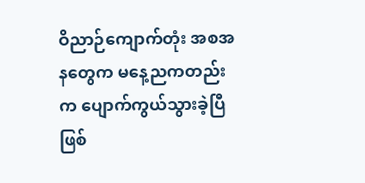ဝိညာဉ်ကျောက်တုံး အစအနတွေက မနေ့ညကတည်းက ပျောက်ကွယ်သွားခဲ့ပြီ ဖြစ်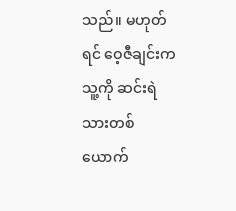သည်။ မဟုတ်ရင် ဝေ့ဇီချင်းက သူ့ကို ဆင်းရဲသားတစ်ယောက်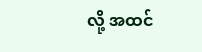လို့ အထင်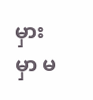မှားမှာ မ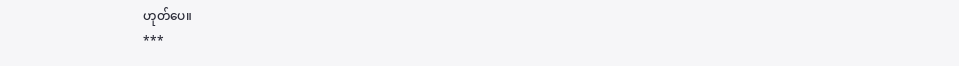ဟုတ်ပေ။
***